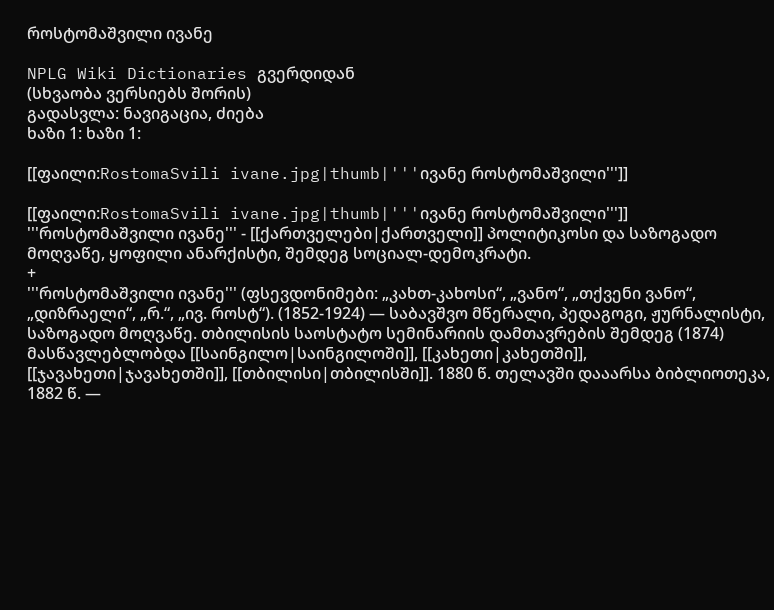როსტომაშვილი ივანე

NPLG Wiki Dictionaries გვერდიდან
(სხვაობა ვერსიებს შორის)
გადასვლა: ნავიგაცია, ძიება
ხაზი 1: ხაზი 1:

[[ფაილი:RostomaSvili ivane.jpg|thumb|'''ივანე როსტომაშვილი''']]

[[ფაილი:RostomaSvili ivane.jpg|thumb|'''ივანე როსტომაშვილი''']]
'''როსტომაშვილი ივანე''' - [[ქართველები|ქართველი]] პოლიტიკოსი და საზოგადო მოღვაწე, ყოფილი ანარქისტი, შემდეგ სოციალ-დემოკრატი.
+
'''როსტომაშვილი ივანე''' (ფსევდონიმები: „კახთ-კახოსი“, „ვანო“, „თქვენი ვანო“, „დიზრაელი“, „რ.“, „ივ. როსტ“). (1852-1924) — საბავშვო მწერალი, პედაგოგი, ჟურნალისტი, საზოგადო მოღვაწე. თბილისის საოსტატო სემინარიის დამთავრების შემდეგ (1874) მასწავლებლობდა [[საინგილო|საინგილოში]], [[კახეთი|კახეთში]], [[ჯავახეთი|ჯავახეთში]], [[თბილისი|თბილისში]]. 1880 წ. თელავში დააარსა ბიბლიოთეკა, 1882 წ. —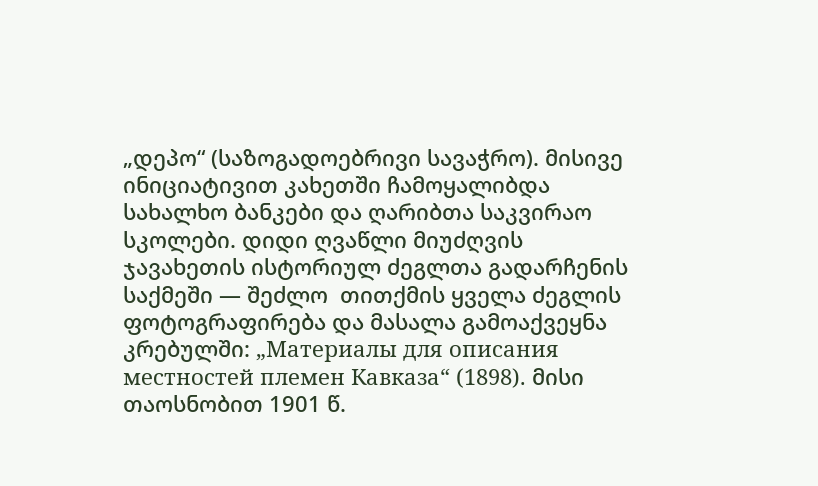„დეპო“ (საზოგადოებრივი სავაჭრო). მისივე ინიციატივით კახეთში ჩამოყალიბდა სახალხო ბანკები და ღარიბთა საკვირაო სკოლები. დიდი ღვაწლი მიუძღვის ჯავახეთის ისტორიულ ძეგლთა გადარჩენის საქმეში — შეძლო  თითქმის ყველა ძეგლის ფოტოგრაფირება და მასალა გამოაქვეყნა კრებულში: „Материалы для описания местностей племен Кавказа“ (1898). მისი თაოსნობით 1901 წ.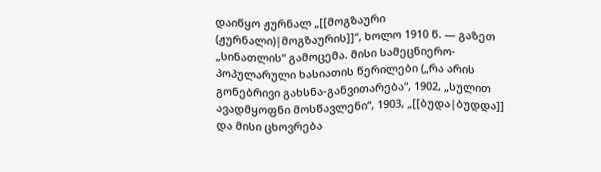დაიწყო ჟურნალ „[[მოგზაური (ჟურნალი)|მოგზაურის]]“, ხოლო 1910 წ. — გაზეთ „სინათლის“ გამოცემა. მისი სამეცნიერო-პოპულარული ხასიათის წერილები („რა არის გონებრივი გახსნა-განვითარება“, 1902, „სულით ავადმყოფნი მოსწავლენი“, 1903, „[[ბუდა|ბუდდა]] და მისი ცხოვრება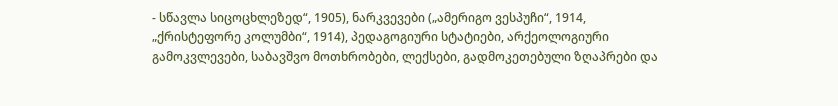- სწავლა სიცოცხლეზედ“, 1905), ნარკვევები („ამერიგო ვესპუჩი“, 1914, „ქრისტეფორე კოლუმბი“, 1914), პედაგოგიური სტატიები, არქეოლოგიური გამოკვლევები, საბავშვო მოთხრობები, ლექსები, გადმოკეთებული ზღაპრები და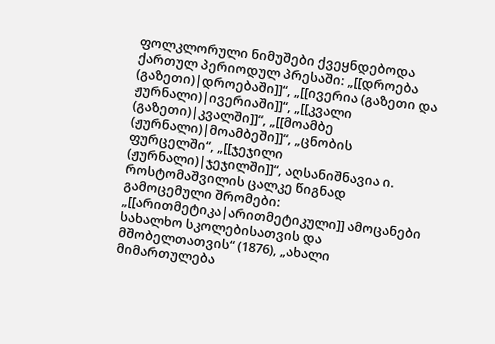ფოლკლორული ნიმუშები ქვეყნდებოდა ქართულ პერიოდულ პრესაში: „[[დროება (გაზეთი)|დროებაში]]“, „[[ივერია (გაზეთი და ჟურნალი)|ივერიაში]]“, „[[კვალი (გაზეთი)|კვალში]]“, „[[მოამბე (ჟურნალი)|მოამბეში]]“, „ცნობის ფურცელში“, „[[ჯეჯილი (ჟურნალი)|ჯეჯილში]]“, აღსანიშნავია ი. როსტომაშვილის ცალკე წიგნად გამოცემული შრომები: „[[არითმეტიკა|არითმეტიკული]] ამოცანები სახალხო სკოლებისათვის და მშობელთათვის“ (1876), „ახალი მიმართულება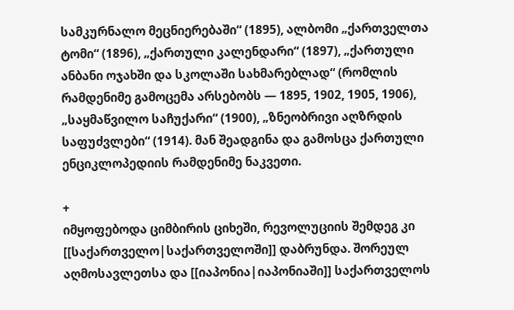სამკურნალო მეცნიერებაში“ (1895), ალბომი „ქართველთა ტომი“ (1896), „ქართული კალენდარი“ (1897), „ქართული ანბანი ოჯახში და სკოლაში სახმარებლად“ (რომლის რამდენიმე გამოცემა არსებობს — 1895, 1902, 1905, 1906), „საყმაწვილო საჩუქარი“ (1900), „ზნეობრივი აღზრდის საფუძვლები“ (1914). მან შეადგინა და გამოსცა ქართული ენციკლოპედიის რამდენიმე ნაკვეთი.

+
იმყოფებოდა ციმბირის ციხეში, რევოლუციის შემდეგ კი [[საქართველო|საქართველოში]] დაბრუნდა. შორეულ აღმოსავლეთსა და [[იაპონია|იაპონიაში]] საქართველოს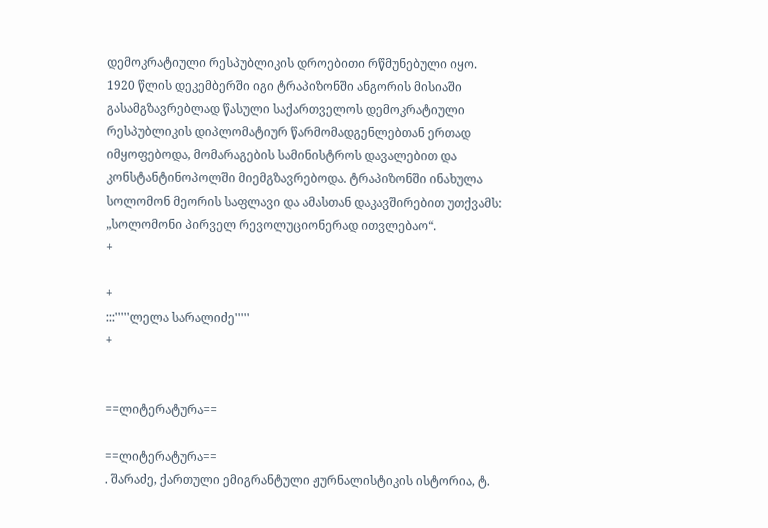დემოკრატიული რესპუბლიკის დროებითი რწმუნებული იყო. 1920 წლის დეკემბერში იგი ტრაპიზონში ანგორის მისიაში გასამგზავრებლად წასული საქართველოს დემოკრატიული რესპუბლიკის დიპლომატიურ წარმომადგენლებთან ერთად იმყოფებოდა, მომარაგების სამინისტროს დავალებით და კონსტანტინოპოლში მიემგზავრებოდა. ტრაპიზონში ინახულა სოლომონ მეორის საფლავი და ამასთან დაკავშირებით უთქვამს: „სოლომონი პირველ რევოლუციონერად ითვლებაო“.
+

+
:::'''''ლელა სარალიძე'''''
+


==ლიტერატურა==

==ლიტერატურა==
. შარაძე, ქართული ემიგრანტული ჟურნალისტიკის ისტორია, ტ.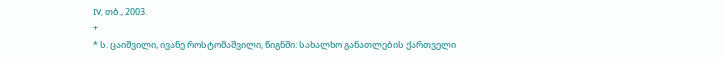IV, თბ., 2003.
+
* ს. ცაიშვილი, ივანე როსტომაშვილი, წიგნში: სახალხო განათლების ქართველი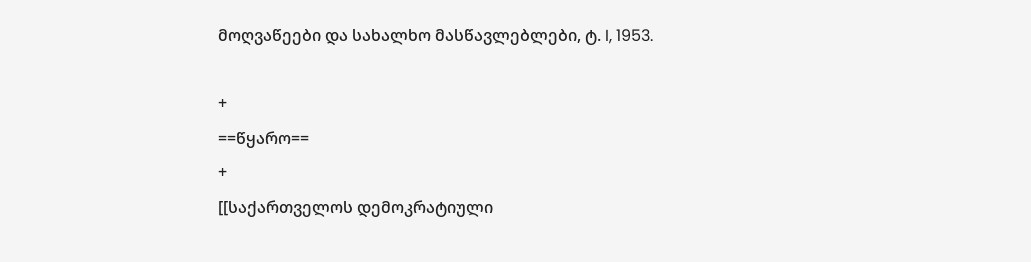მოღვაწეები და სახალხო მასწავლებლები, ტ. I, 1953.

+
==წყარო==
+
[[საქართველოს დემოკრატიული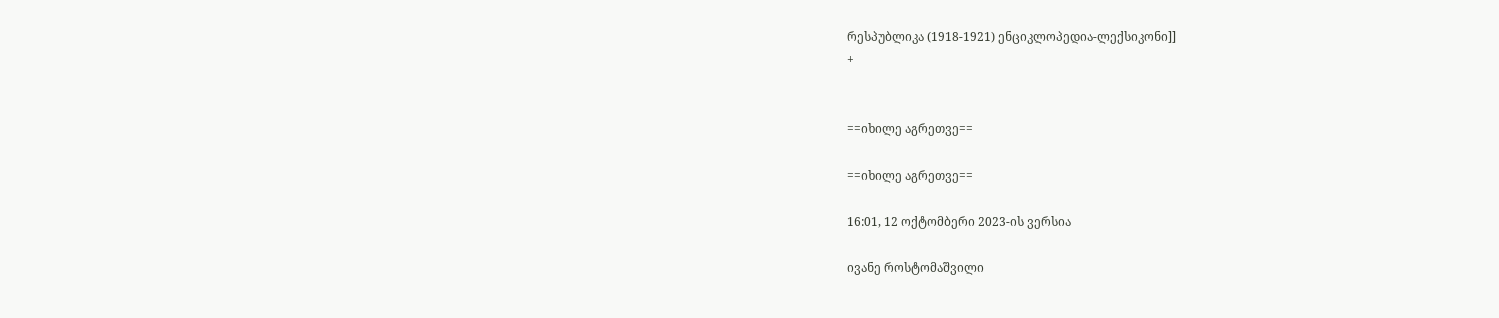რესპუბლიკა (1918-1921) ენციკლოპედია-ლექსიკონი]]
+


==იხილე აგრეთვე==

==იხილე აგრეთვე==

16:01, 12 ოქტომბერი 2023-ის ვერსია

ივანე როსტომაშვილი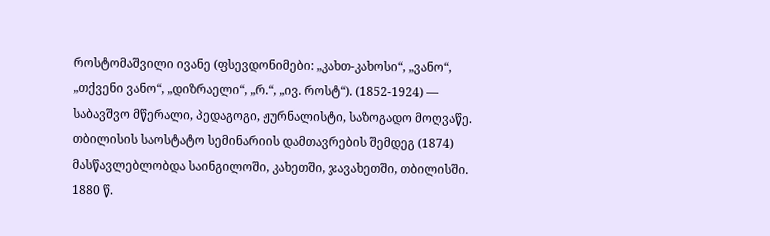როსტომაშვილი ივანე (ფსევდონიმები: „კახთ-კახოსი“, „ვანო“, „თქვენი ვანო“, „დიზრაელი“, „რ.“, „ივ. როსტ“). (1852-1924) — საბავშვო მწერალი, პედაგოგი, ჟურნალისტი, საზოგადო მოღვაწე. თბილისის საოსტატო სემინარიის დამთავრების შემდეგ (1874) მასწავლებლობდა საინგილოში, კახეთში, ჯავახეთში, თბილისში. 1880 წ.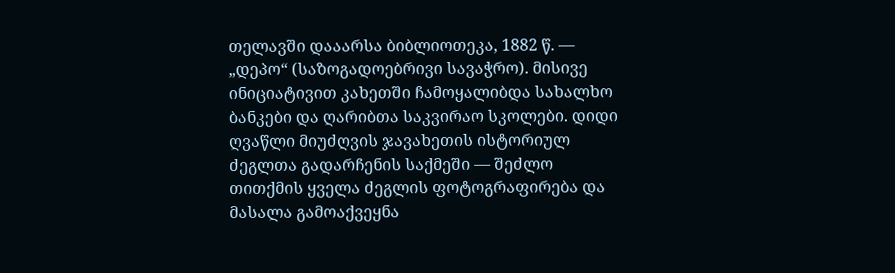თელავში დააარსა ბიბლიოთეკა, 1882 წ. — „დეპო“ (საზოგადოებრივი სავაჭრო). მისივე ინიციატივით კახეთში ჩამოყალიბდა სახალხო ბანკები და ღარიბთა საკვირაო სკოლები. დიდი ღვაწლი მიუძღვის ჯავახეთის ისტორიულ ძეგლთა გადარჩენის საქმეში — შეძლო თითქმის ყველა ძეგლის ფოტოგრაფირება და მასალა გამოაქვეყნა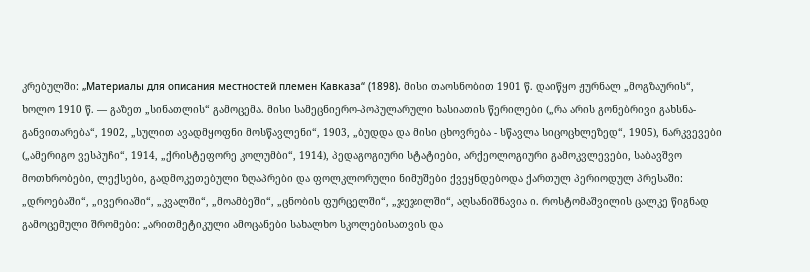კრებულში: „Материалы для описания местностей племен Кавказа“ (1898). მისი თაოსნობით 1901 წ. დაიწყო ჟურნალ „მოგზაურის“, ხოლო 1910 წ. — გაზეთ „სინათლის“ გამოცემა. მისი სამეცნიერო-პოპულარული ხასიათის წერილები („რა არის გონებრივი გახსნა-განვითარება“, 1902, „სულით ავადმყოფნი მოსწავლენი“, 1903, „ბუდდა და მისი ცხოვრება - სწავლა სიცოცხლეზედ“, 1905), ნარკვევები („ამერიგო ვესპუჩი“, 1914, „ქრისტეფორე კოლუმბი“, 1914), პედაგოგიური სტატიები, არქეოლოგიური გამოკვლევები, საბავშვო მოთხრობები, ლექსები, გადმოკეთებული ზღაპრები და ფოლკლორული ნიმუშები ქვეყნდებოდა ქართულ პერიოდულ პრესაში: „დროებაში“, „ივერიაში“, „კვალში“, „მოამბეში“, „ცნობის ფურცელში“, „ჯეჯილში“, აღსანიშნავია ი. როსტომაშვილის ცალკე წიგნად გამოცემული შრომები: „არითმეტიკული ამოცანები სახალხო სკოლებისათვის და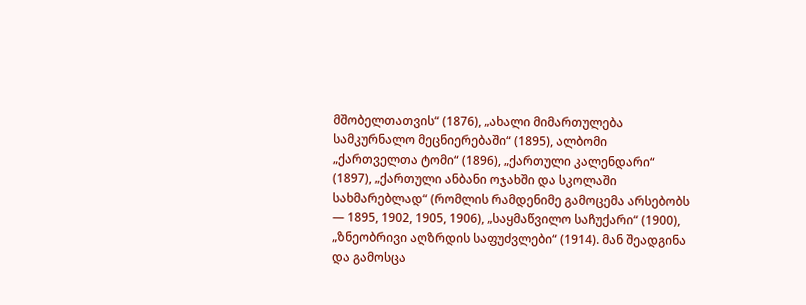მშობელთათვის“ (1876), „ახალი მიმართულება სამკურნალო მეცნიერებაში“ (1895), ალბომი „ქართველთა ტომი“ (1896), „ქართული კალენდარი“ (1897), „ქართული ანბანი ოჯახში და სკოლაში სახმარებლად“ (რომლის რამდენიმე გამოცემა არსებობს — 1895, 1902, 1905, 1906), „საყმაწვილო საჩუქარი“ (1900), „ზნეობრივი აღზრდის საფუძვლები“ (1914). მან შეადგინა და გამოსცა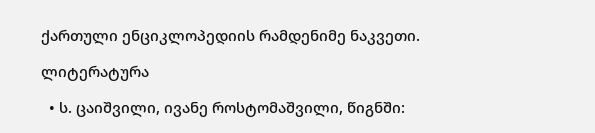ქართული ენციკლოპედიის რამდენიმე ნაკვეთი.

ლიტერატურა

  • ს. ცაიშვილი, ივანე როსტომაშვილი, წიგნში: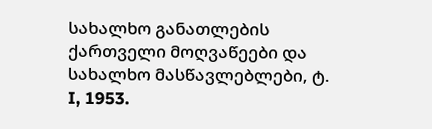სახალხო განათლების ქართველი მოღვაწეები და სახალხო მასწავლებლები, ტ. I, 1953.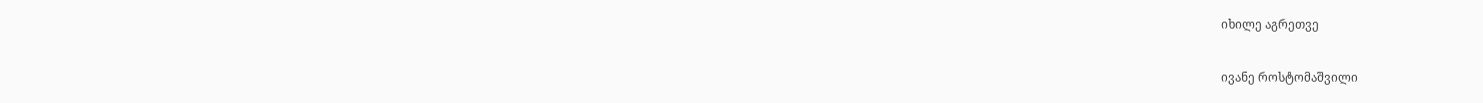იხილე აგრეთვე

ივანე როსტომაშვილი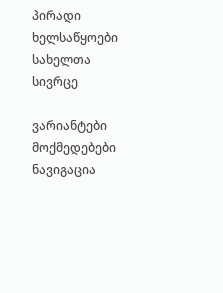პირადი ხელსაწყოები
სახელთა სივრცე

ვარიანტები
მოქმედებები
ნავიგაცია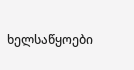ხელსაწყოები